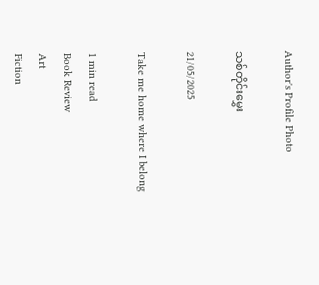Author's Profile Photo

သစ်တိုင်းမွှေး

21/05/2025

Take me home where I belong

1 min read
Book Review
Art
Fiction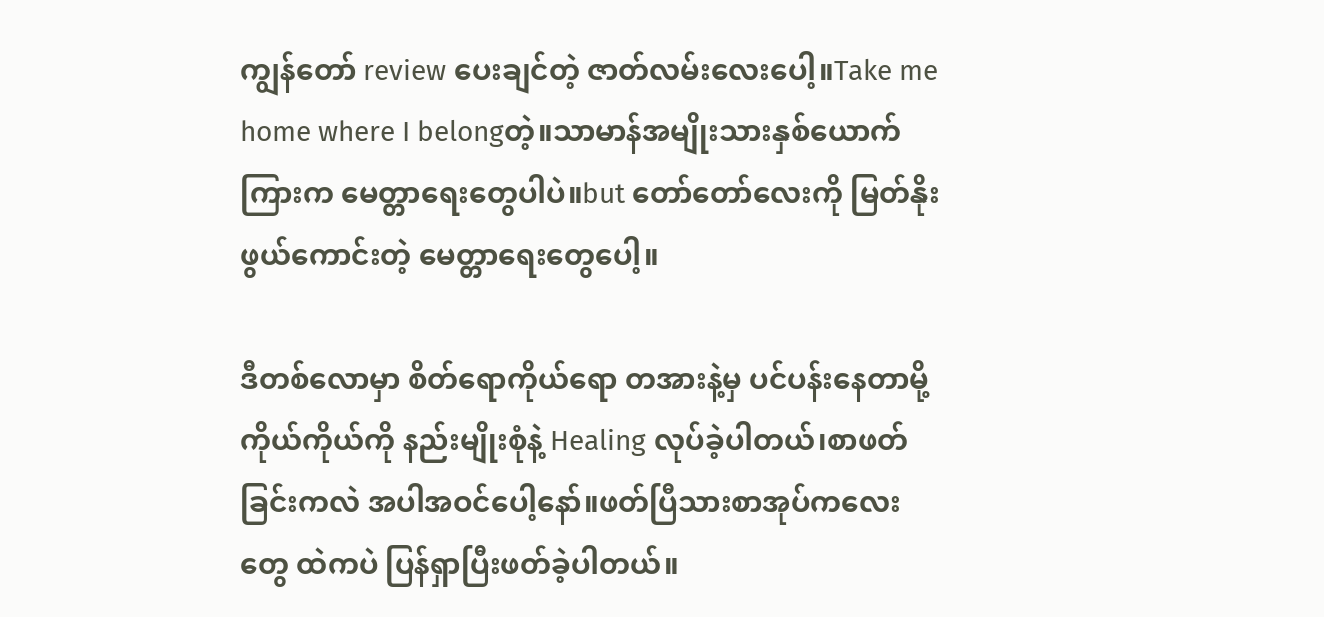ကျွန်တော် review ပေးချင်တဲ့ ဇာတ်လမ်းလေးပေါ့။Take me home where I belongတဲ့။သာမာန်အမျိုးသားနှစ်ယောက်ကြားက မေတ္တာရေးတွေပါပဲ။but တော်တော်လေးကို မြတ်နိုးဖွယ်ကောင်းတဲ့ မေတ္တာရေးတွေပေါ့။

ဒီတစ်လောမှာ စိတ်ရောကိုယ်ရော တအားနဲ့မှ ပင်ပန်းနေတာမို့ ကိုယ်ကိုယ်ကို နည်းမျိုးစုံနဲ့ Healing လုပ်ခဲ့ပါတယ်၊စာဖတ်ခြင်းကလဲ အပါအဝင်ပေါ့နော်။ဖတ်ပြီသားစာအုပ်ကလေးတွေ ထဲကပဲ ပြန်ရှာပြီးဖတ်ခဲ့ပါတယ်။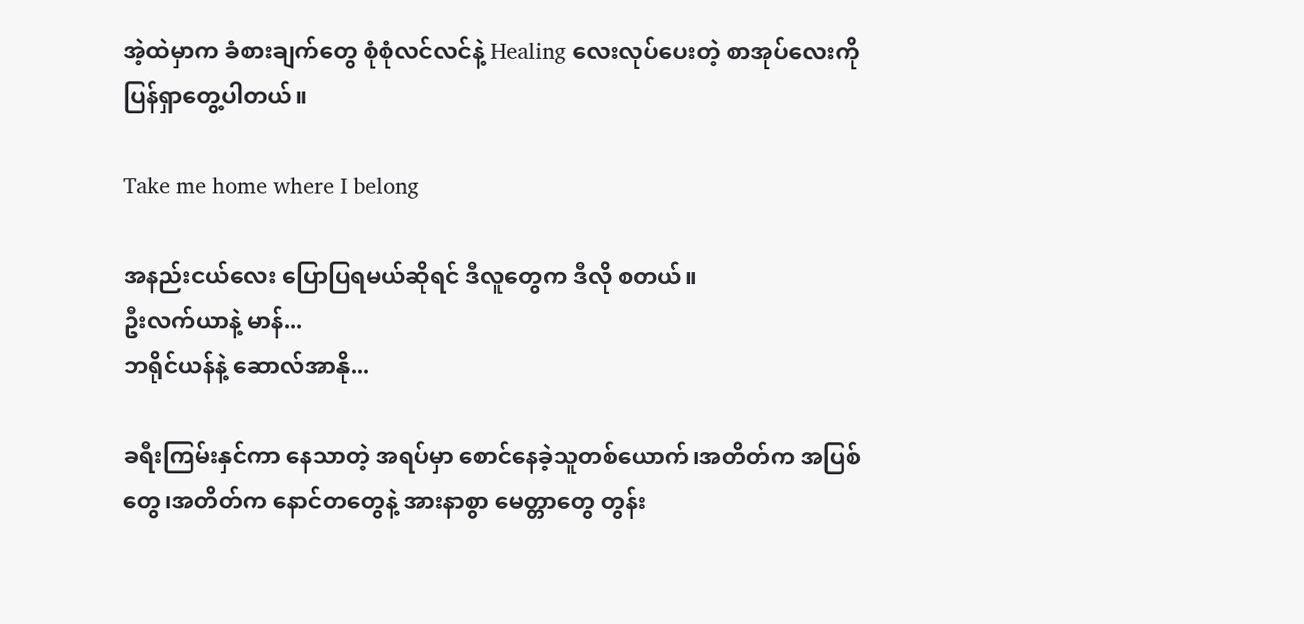အဲ့ထဲမှာက ခံစားချက်တွေ စုံစုံလင်လင်နဲ့ Healing လေးလုပ်ပေးတဲ့ စာအုပ်လေးကိုပြန်ရှာတွေ့ပါတယ်။

Take me home where I belong

အနည်းငယ်လေး ပြောပြရမယ်ဆိုရင် ဒီလူတွေက ဒီလို စတယ်။
ဦးလက်ယာနဲ့ မာန်...
ဘရိုင်ယန်နဲ့ ဆောလ်အာနို...

ခရီးကြမ်းနှင်ကာ နေသာတဲ့ အရပ်မှာ စောင်နေခဲ့သူတစ်ယောက်၊အတိတ်က အပြစ်တွေ၊အတိတ်က နောင်တတွေနဲ့ အားနာစွာ မေတ္တာတွေ တွန်း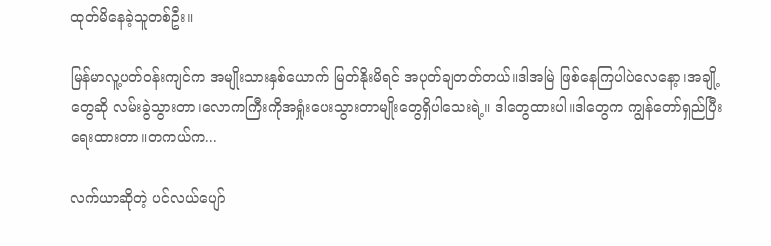ထုတ်မိနေခဲ့သူတစ်ဦး။

မြန်မာလူ့ပတ်ဝန်းကျင်က အမျိုးသားနှစ်ယောက် မြတ်နိုးမိရင် အပုတ်ချတတ်တယ်။ဒါအမြဲ ဖြစ်နေကြပါပဲလေနော့၊အချို့တွေဆို လမ်းခွဲသွားတာ၊လောကကြီးကိုအရှုံးပေးသွားတာမျိုးတွေရှိပါသေးရဲ့။ ဒါတွေထားပါ။ဒါတွေက ကျွန်တော်ရှည်ပြီးရေးထားတာ။တကယ်က...

လက်ယာဆိုတဲ့ ပင်လယ်ပျော်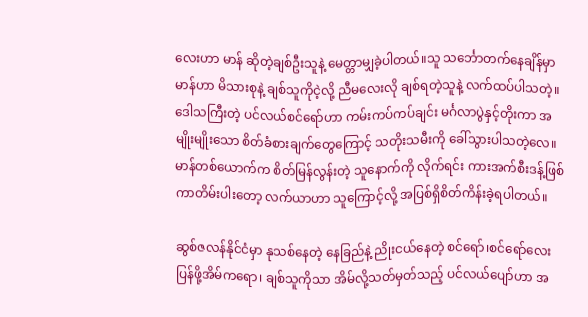လေးဟာ မာန် ဆိုတဲ့ချစ်ဦးသူနဲ့ မေတ္တာမျှခဲ့ပါတယ်။သူ သင်္ဘောတက်နေချိန်မှာ မာန်ဟာ မိသားစုနဲ့ ချစ်သူကိုငဲ့လို့ ညီမလေးလို ချစ်ရတဲ့သူနဲ့ လက်ထပ်ပါသတဲ့။ဒေါသကြီးတဲ့ ပင်လယ်စင်ရော်ဟာ ကမ်းကပ်ကပ်ချင်း မင်္ဂလာပွဲနှင့်တိုးကာ အမျိုးမျိုးသော စိတ်ခံစားချက်တွေကြောင့် သတိုးသမီးကို ခေါ်သွားပါသတဲ့လေ။မာန်တစ်ယောက်က စိတ်မြန်လွန်းတဲ့ သူနောက်ကို လိုက်ရင်း ကားအက်စီးဒန့်ဖြစ်ကာတိမ်းပါးတော့ လက်ယာဟာ သူကြောင့်လို့ အပြစ်ရှိစိတ်ကိန်းခဲ့ရပါတယ်။

ဆွစ်ဇလန်နိုင်ငံမှာ နုသစ်နေတဲ့ နေခြည်နဲ့ ညိုးငယ်နေတဲ့ စင်ရော်၊စင်ရော်လေးပြန်ဖို့အိမ်ကရော၊ ချစ်သူကိုသာ အိမ်လို့သတ်မှတ်သည့် ပင်လယ်ပျော်ဟာ အ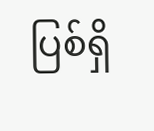ပြစ်ရှိ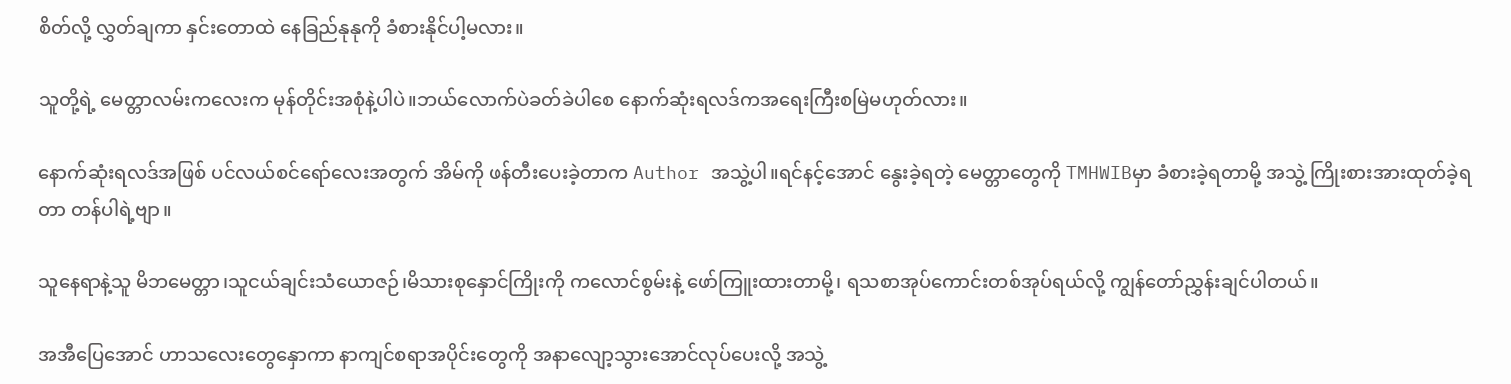စိတ်လို့ လွှတ်ချကာ နှင်းတောထဲ နေခြည်နုနုကို ခံစားနိုင်ပါ့မလား။

သူတို့ရဲ့ မေတ္တာလမ်းကလေးက မုန်တိုင်းအစုံနဲ့ပါပဲ။ဘယ်လောက်ပဲခတ်ခဲပါစေ နောက်ဆုံးရလဒ်ကအရေးကြီးစမြဲမဟုတ်လား။

နောက်ဆုံးရလဒ်အဖြစ် ပင်လယ်စင်ရော်လေးအတွက် အိမ်ကို ဖန်တီးပေးခဲ့တာက Author အသွဲ့ပါ။ရင်နင့်အောင် နွေးခဲ့ရတဲ့ မေတ္တာတွေကို TMHWIBမှာ ခံစားခဲ့ရတာမို့ အသွဲ့ ကြိုးစားအားထုတ်ခဲ့ရတာ တန်ပါရဲ့ဗျာ။

သူနေရာနဲ့သူ မိဘမေတ္တာ၊သူငယ်ချင်းသံယောဇဉ်၊မိသားစုနှောင်ကြိုးကို ကလောင်စွမ်းနဲ့ ဖော်ကြူးထားတာမို့၊ ရသစာအုပ်ကောင်းတစ်အုပ်ရယ်လို့ ကျွန်တော်ညွှန်းချင်ပါတယ်။

အအီပြေအောင် ဟာသလေးတွေနှောကာ နာကျင်စရာအပိုင်းတွေကို အနာလျော့သွားအောင်လုပ်ပေးလို့ အသွဲ့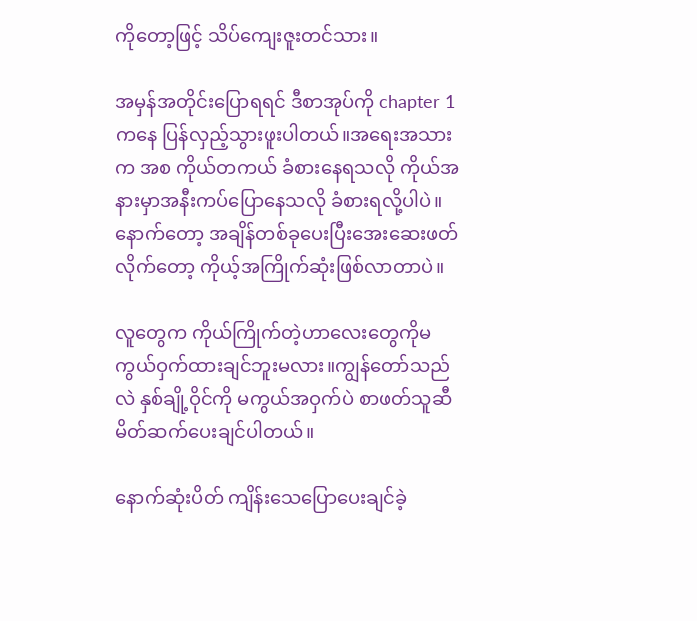ကိုတော့ဖြင့် သိပ်ကျေးဇူးတင်သား။

အမှန်အတိုင်းပြောရရင် ဒီစာအုပ်ကို chapter 1ကနေ ပြန်လှည့်သွားဖူးပါတယ်။အရေးအသားက အစ ကိုယ်တကယ် ခံစားနေရသလို ကိုယ်အနားမှာအနီးကပ်ပြောနေသလို ခံစားရလို့ပါပဲ။နောက်တော့ အချိန်တစ်ခုပေးပြီးအေးဆေးဖတ်လိုက်တော့ ကိုယ့်အကြိုက်ဆုံးဖြစ်လာတာပဲ။

လူတွေက ကိုယ်ကြိုက်တဲ့ဟာလေးတွေကိုမကွယ်ဝှက်ထားချင်ဘူးမလား။ကျွန်တော်သည်လဲ နှစ်ချို့ဝိုင်ကို မကွယ်အဝှက်ပဲ စာဖတ်သူဆီမိတ်ဆက်ပေးချင်ပါတယ်။

နောက်ဆုံးပိတ် ကျိန်းသေပြောပေးချင်ခဲ့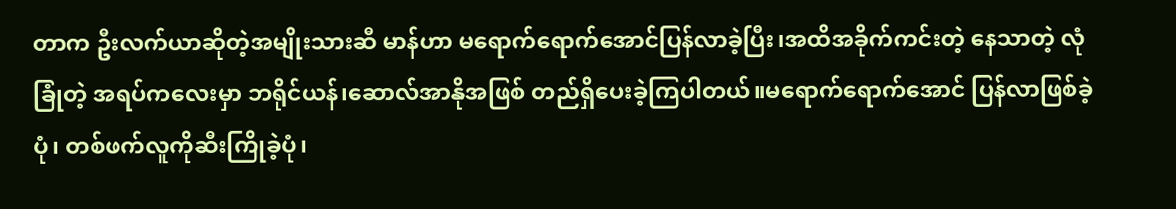တာက ဦးလက်ယာဆိုတဲ့အမျိုးသားဆီ မာန်ဟာ မရောက်ရောက်အောင်ပြန်လာခဲ့ပြီး၊အထိအခိုက်ကင်းတဲ့ နေသာတဲ့ လုံခြုံတဲ့ အရပ်ကလေးမှာ ဘရိုင်ယန်၊ဆောလ်အာနိုအဖြစ် တည်ရှိပေးခဲ့ကြပါတယ်။မရောက်ရောက်အောင် ပြန်လာဖြစ်ခဲ့ပုံ၊ တစ်ဖက်လူကိုဆီးကြိုခဲ့ပုံ၊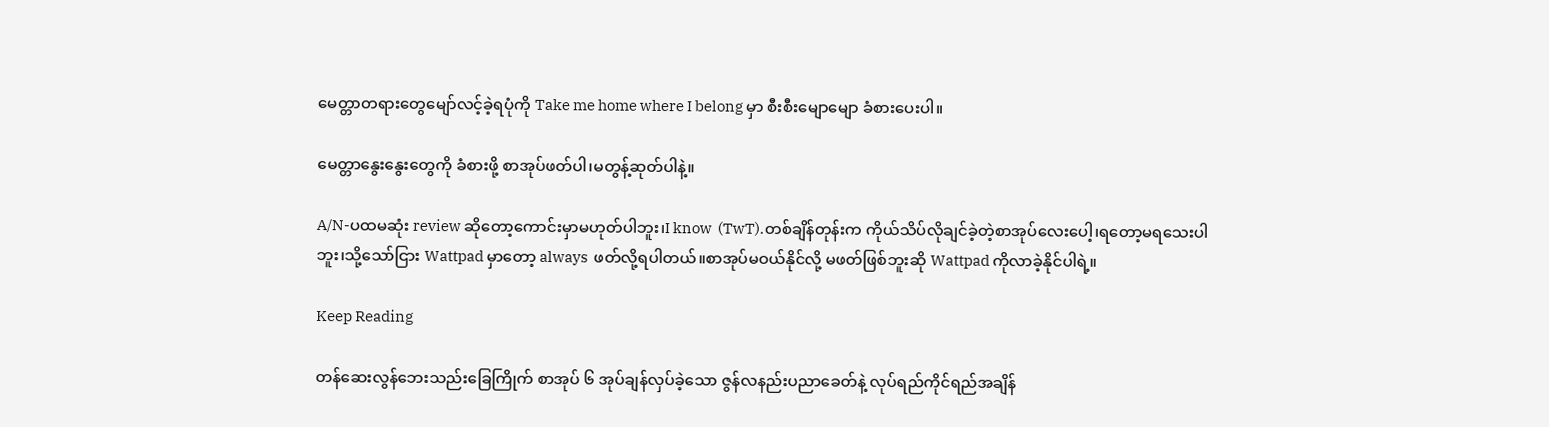မေတ္တာတရားတွေမျော်လင့်ခဲ့ရပုံကို Take me home where I belong မှာ စီးစီးမျောမျော ခံစားပေးပါ။

မေတ္တာနွေးနွေးတွေကို ခံစားဖို့ စာအုပ်ဖတ်ပါ၊မတွန့်ဆုတ်ပါနဲ့။

A/N-ပထမဆုံး review ဆိုတော့ကောင်းမှာမဟုတ်ပါဘူး၊I know  (TwT).တစ်ချိန်တုန်းက ကိုယ်သိပ်လိုချင်ခဲ့တဲ့စာအုပ်လေးပေါ့၊ရတော့မရသေးပါဘူး၊သို့သော်ငြား Wattpad မှာတော့ always  ဖတ်လို့ရပါတယ်။စာအုပ်မဝယ်နိုင်လို့ မဖတ်ဖြစ်ဘူးဆို Wattpad ကိုလာခဲ့နိုင်ပါရဲ့။

Keep Reading

တန်ဆေးလွန်ဘေးသည်းခြေကြိုက် စာအုပ် ၆ အုပ်ချန်လှပ်ခဲ့သော ဇွန်လနည်းပညာခေတ်နဲ့ လုပ်ရည်ကိုင်ရည်အချိန်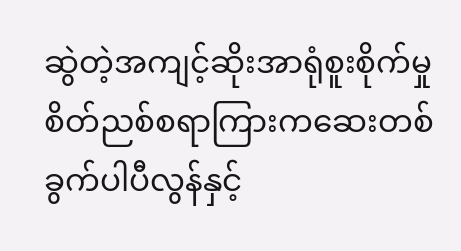ဆွဲတဲ့အကျင့်ဆိုးအာရုံစူးစိုက်မှုစိတ်ညစ်စရာကြားကဆေးတစ်ခွက်ပါပီလွန်နှင့်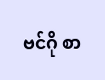ဗင်ဂို စာ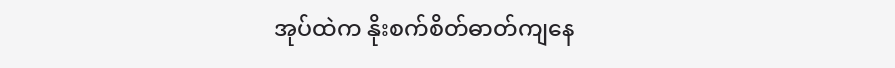အုပ်ထဲက နိုးစက်စိတ်ဓာတ်ကျနေ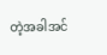တဲ့အခါအင်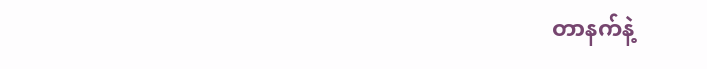တာနက်နဲ့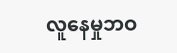လူနေမှုဘဝ